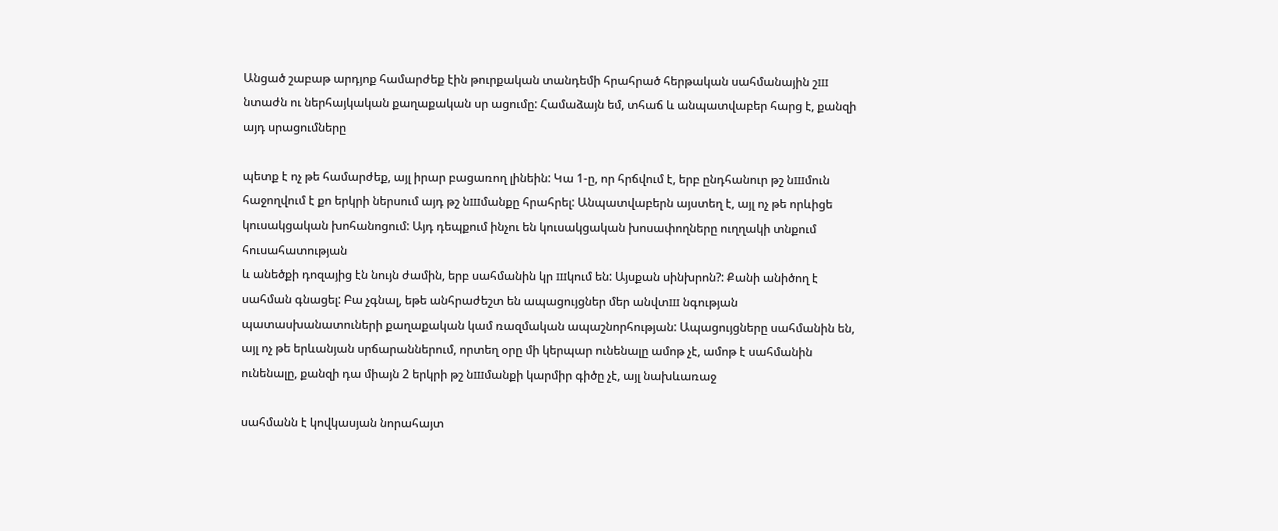Անցած շաբաթ արդյոք համարժեք էին թուրքական տանդեմի հրահրած հերթական սահմանային շш նտաժն ու ներհայկական քաղաքական սր ացումը: Համաձայն եմ, տհաճ և անպատվաբեր հարց է, քանզի այդ սրացումները

պետք է ոչ թե համարժեք, այլ իրար բացառող լինեին: Կա 1-ը, որ հրճվում է, երբ ընդհանուր թշ նшմուն հաջողվում է քո երկրի ներսում այդ թշ նшմանքը հրահրել: Անպատվաբերն այստեղ է, այլ ոչ թե որևիցե կուսակցական խոհանոցում: Այդ դեպքում ինչու են կուսակցական խոսափողները ուղղակի տնքում հուսահատության
և անեծքի դոզայից էն նույն ժամին, երբ սահմանին կր шկում են: Այսքան սինխրոն?: Քանի անիծող է սահման գնացել: Բա չգնալ, եթե անհրաժեշտ են ապացույցներ մեր անվտш նգության պատասխանատուների քաղաքական կամ ռազմական ապաշնորհության: Ապացույցները սահմանին են, այլ ոչ թե երևանյան սրճարաններում, որտեղ օրը մի կերպար ունենալը ամոթ չէ, ամոթ է սահմանին ունենալը, քանզի դա միայն 2 երկրի թշ նшմանքի կարմիր գիծը չէ, այլ նախևառաջ

սահմանն է կովկասյան նորահայտ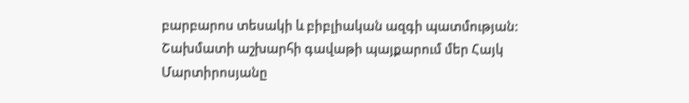բարբարոս տեսակի և բիբլիական ազգի պատմության: Շախմատի աշխարհի գավաթի պայքարում մեր Հայկ Մարտիրոսյանը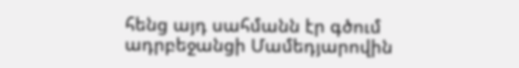հենց այդ սահմանն էր գծում ադրբեջանցի Մամեդյարովին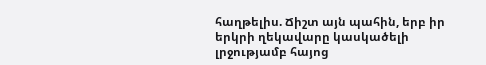հաղթելիս. Ճիշտ այն պահին, երբ իր երկրի ղեկավարը կասկածելի լրջությամբ հայոց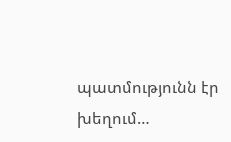պատմությունն էր խեղում…